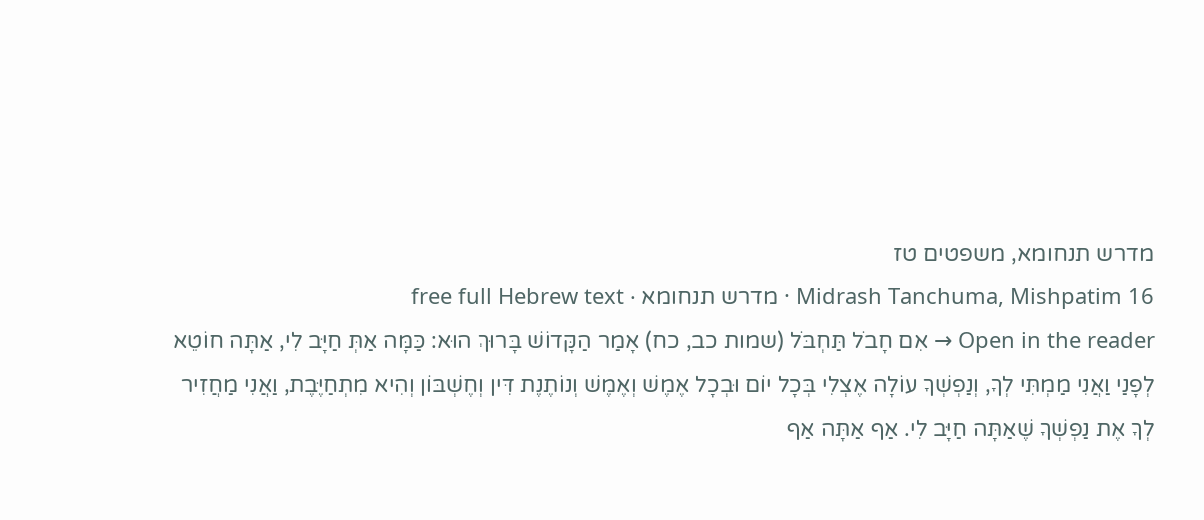מדרש תנחומא, משפטים טז
Midrash Tanchuma, Mishpatim 16 · מדרש תנחומא · free full Hebrew text
Open in the reader → אִם חָבֹל תַּחְבֹּל (שמות כב, כח) אָמַר הַקָּדוֹשׁ בָּרוּךְ הוּא: כַּמָּה אַתְּ חַיָּב לִי, אַתָּה חוֹטֵא לְפָנַי וַאֲנִי מַמְתִּי לְךָ, וְנַפְשְׁךָ עוֹלָה אֶצְלִי בְּכָל יוֹם וּבְכָל אֶמֶשׁ וְאֶמֶשׁ וְנוֹתֶנֶת דִּין וְחֶשְׁבּוֹן וְהִיא מִתְחַיֶּבֶת, וַאֲנִי מַחֲזִיר לְךָ אֶת נַפְשְׁךָ שֶׁאַתָּה חַיָּב לִי. אַף אַתָּה אַף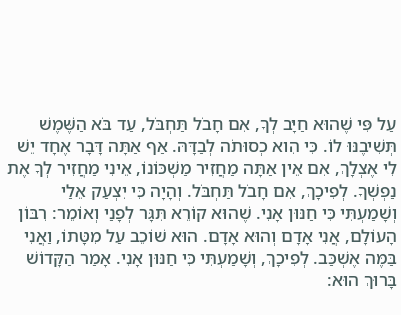עַל פִּי שֶׁהוּא חַיָּב לְךָ, אִם חָבֹל תַּחְבֹּל, עַד בֹּא הַשֶּׁמֶשׁ תְּשִׁיבֶנּוּ לוֹ. כִּי הִוא כְסוּתֹה לְבַדָּהּ. אַף אַתָּה דָּבָר אֶחָד יֵשׁ לִי אֶצְלָךְ, אִם אֵין אַתָּה מַחֲזִיר מַשְׁכּוֹנוֹ, אֵינִי מַחֲזִיר לְךָ אֶת נַפְשְׁךָ. לְפִיכָךְ, אִם חָבֹל תַּחְבֹּל. וְהָיָה כִּי יִצְעַק אֵלַי וְשָׁמַעְתִּי כִּי חַנּוּן אָנִי. שֶׁהוּא קוֹרֵא תִּגָּר לְפָנַי וְאוֹמֵר: רִבּוֹן הָעוֹלָם, אֲנִי אָדָם וְהוּא אָדָם. הוּא שׁוֹכֵב עַל מִטָּתוֹ, וַאֲנִי בַּמֶּה אֶשְׁכַּב. לְפִיכָךְ, וְשָׁמַעְתִּי כִּי חַנּוּן אָנִי. אָמַר הַקָּדוֹשׁ בָּרוּךְ הוּא: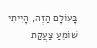בָּעוֹלָם הַזֶה, הָיִיתִי שׁוֹמֵעַ צַעֲקַת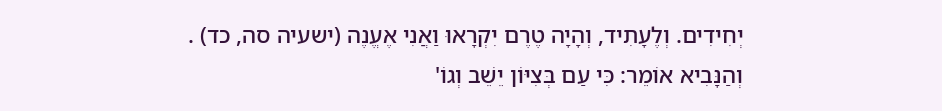יְחִידִים. וְלֶעָתִיד, וְהָיָה טֶרֶם יִקְרָאוּ וַאֲנִי אֶעֱנֶה (ישעיה סה, כד) . וְהַנָּבִיא אוֹמֵר: כִּי עַם בְּצִיּוֹן יֵשֵׁב וְגוֹ'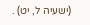(ישעיה ל, יט) .